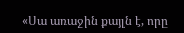«Սա առաջին քայլն է, որը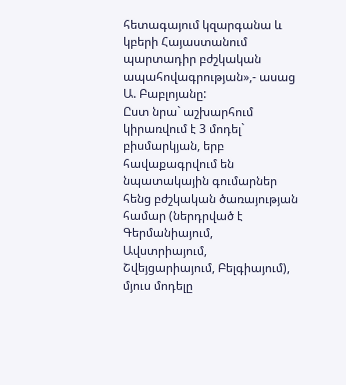հետագայում կզարգանա և կբերի Հայաստանում պարտադիր բժշկական ապահովագրության»,- ասաց Ա. Բաբլոյանը:
Ըստ նրա` աշխարհում կիրառվում է 3 մոդել` բիսմարկյան, երբ հավաքագրվում են նպատակային գումարներ հենց բժշկական ծառայության համար (ներդրված է Գերմանիայում, Ավստրիայում, Շվեյցարիայում, Բելգիայում), մյուս մոդելը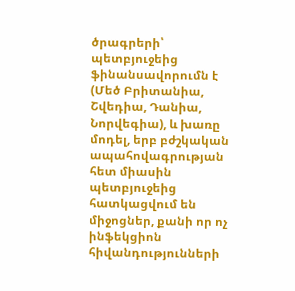ծրագրերի՝ պետբյուջեից ֆինանսավորումն է (Մեծ Բրիտանիա, Շվեդիա, Դանիա, Նորվեգիա), և խառը մոդել, երբ բժշկական ապահովագրության հետ միասին պետբյուջեից հատկացվում են միջոցներ, քանի որ ոչ ինֆեկցիոն հիվանդությունների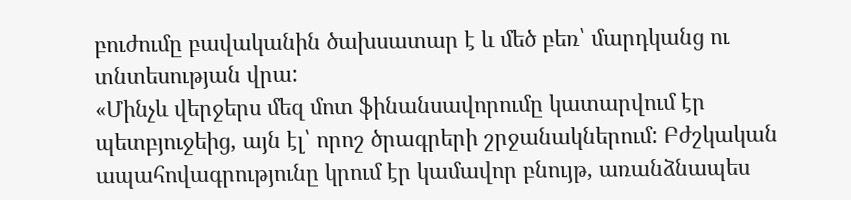բուժումը բավականին ծախսատար է և մեծ բեռ՝ մարդկանց ու տնտեսության վրա:
«Մինչև վերջերս մեզ մոտ ֆինանսավորումը կատարվում էր պետբյուջեից, այն էլ՝ որոշ ծրագրերի շրջանակներում: Բժշկական ապահովագրությունը կրում էր կամավոր բնույթ, առանձնապես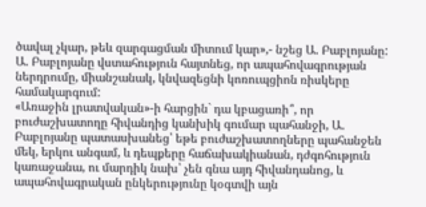ծավալ չկար, թեև զարգացման միտում կար»,- նշեց Ա. Բաբլոյանը:
Ա. Բաբլոյանը վստահություն հայտնեց, որ ապահովագրության ներդրումը, միանշանակ, կնվազեցնի կոռուպցիոն ռիսկերը համակարգում:
«Առաջին լրատվական»-ի հարցին` դա կբացառի՞, որ բուժաշխատողը հիվանդից կանխիկ գումար պահանջի, Ա. Բաբլոյանը պատասխանեց՝ եթե բուժաշխատողները պահանջեն մեկ, երկու անգամ, և դեպքերը հաճախակիանան, դժգոհություն կառաջանա, ու մարդիկ նախ՝ չեն գնա այդ հիվանդանոց, և ապահովագրական ընկերությունը կօգտվի այն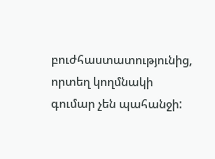բուժհաստատությունից, որտեղ կողմնակի գումար չեն պահանջի: